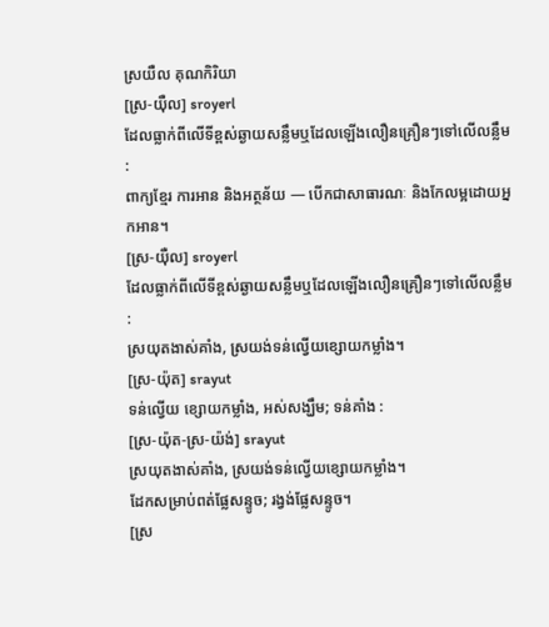ស្រយឺល គុណកិរិយា
[ស្រ-យ៉ឺល] sroyerl
ដែលធ្លាក់ពីលើទីខ្ពស់ឆ្ងាយសន្លឹមឬដែលឡើងលឿនគ្រឿនៗទៅលើលន្លឹម :
ពាក្យខ្មែរ ការអាន និងអត្ថន័យ — បើកជាសាធារណៈ និងកែលម្អដោយអ្នកអាន។
[ស្រ-យ៉ឺល] sroyerl
ដែលធ្លាក់ពីលើទីខ្ពស់ឆ្ងាយសន្លឹមឬដែលឡើងលឿនគ្រឿនៗទៅលើលន្លឹម :
ស្រយុតងាស់គាំង, ស្រយង់ទន់ល្វើយខ្សោយកម្លាំង។
[ស្រ-យ៉ុត] srayut
ទន់ល្វើយ ខ្សោយកម្លាំង, អស់សង្ឃឹម; ទន់គាំង :
[ស្រ-យ៉ុត-ស្រ-យ៉ង់] srayut
ស្រយុតងាស់គាំង, ស្រយង់ទន់ល្វើយខ្សោយកម្លាំង។
ដែកសម្រាប់ពត់ផ្លែសន្ទូច; រង្វង់ផ្លែសន្ទូច។
[ស្រ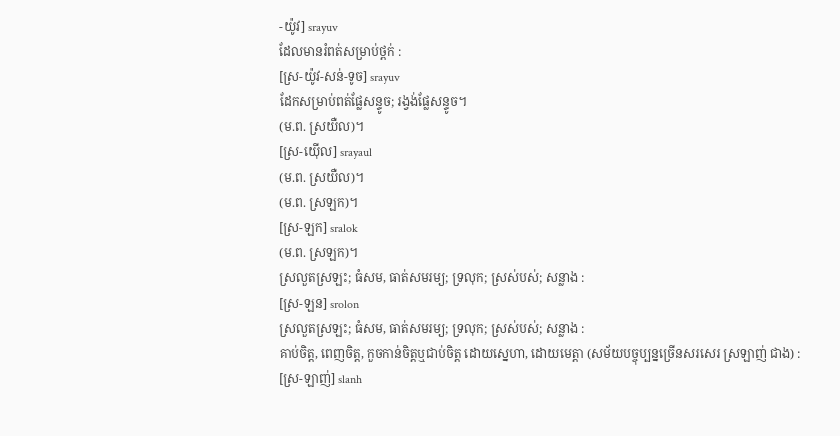-យ៉ូវ] srayuv
ដែលមានរំពត់សម្រាប់ថ្ពក់ :
[ស្រ-យ៉ូវ-សន់-ទូច] srayuv
ដែកសម្រាប់ពត់ផ្លែសន្ទូច; រង្វង់ផ្លែសន្ទូច។
(ម.ព. ស្រយឺល)។
[ស្រ-យ៉ើល] srayaul
(ម.ព. ស្រយឺល)។
(ម.ព. ស្រឡក)។
[ស្រ-ឡក] sralok
(ម.ព. ស្រឡក)។
ស្រលួតស្រឡះ; ធំសម, ធាត់សមរម្យ; ទ្រលុក; ស្រស់បស់; សន្លាង :
[ស្រ-ឡន] srolon
ស្រលួតស្រឡះ; ធំសម, ធាត់សមរម្យ; ទ្រលុក; ស្រស់បស់; សន្លាង :
គាប់ចិត្ត, ពេញចិត្ត, កួចកាន់ចិត្តឬជាប់ចិត្ត ដោយស្នេហា, ដោយមេត្តា (សម័យបច្ចុប្បន្នច្រើនសរសេរ ស្រឡាញ់ ជាង) :
[ស្រ-ឡាញ់] slanh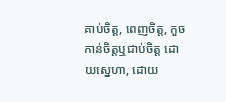គាប់ចិត្ត, ពេញចិត្ត, កួចកាន់ចិត្តឬជាប់ចិត្ត ដោយស្នេហា, ដោយ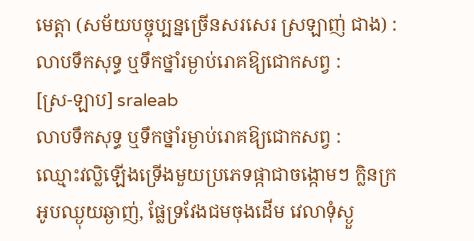មេត្តា (សម័យបច្ចុប្បន្នច្រើនសរសេរ ស្រឡាញ់ ជាង) :
លាបទឹកសុទ្ធ ឬទឹកថ្នាំរម្ងាប់រោគឱ្យជោកសព្វ :
[ស្រ-ឡាប] sraleab
លាបទឹកសុទ្ធ ឬទឹកថ្នាំរម្ងាប់រោគឱ្យជោកសព្វ :
ឈ្មោះវល្លិឡើងទ្រើងមួយប្រភេទផ្កាជាចង្កោមៗ ក្លិនក្រអូបឈ្ងុយឆ្ងាញ់, ផ្លែទ្រវែងជមចុងដើម វេលាទុំស្ងួ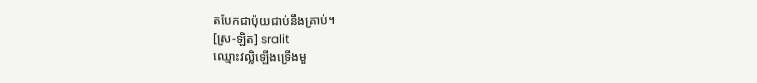តបែកជាប៉ុយជាប់នឹងគ្រាប់។
[ស្រ-ឡិត] sralit
ឈ្មោះវល្លិឡើងទ្រើងមួ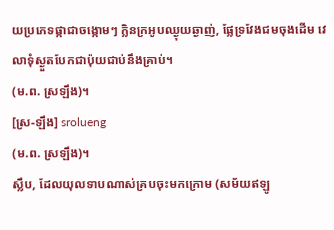យប្រភេទផ្កាជាចង្កោមៗ ក្លិនក្រអូបឈ្ងុយឆ្ងាញ់, ផ្លែទ្រវែងជមចុងដើម វេលាទុំស្ងួតបែកជាប៉ុយជាប់នឹងគ្រាប់។
(ម.ព. ស្រឡឹង)។
[ស្រ-ឡឹង] srolueng
(ម.ព. ស្រឡឹង)។
ស្លឹប, ដែលយុលទាបណាស់គ្របចុះមកក្រោម (សម័យឥឡូ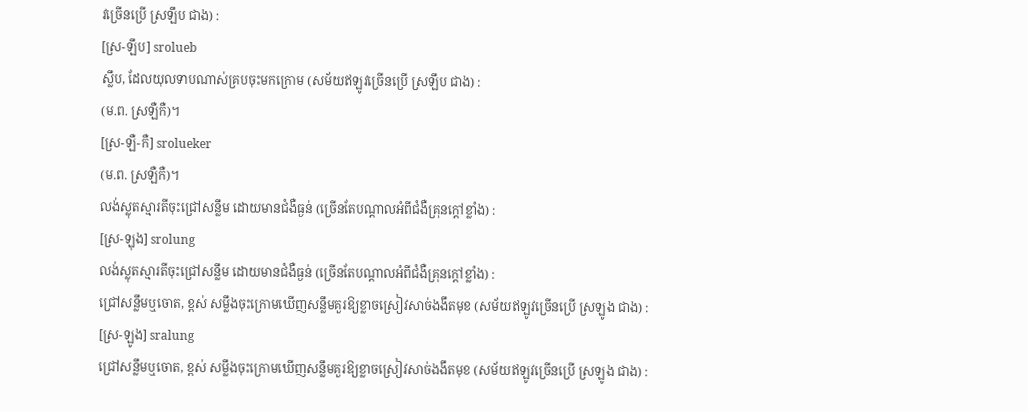វច្រើនប្រើ ស្រឡឹប ជាង) :
[ស្រ-ឡឹប] srolueb
ស្លឹប, ដែលយុលទាបណាស់គ្របចុះមកក្រោម (សម័យឥឡូវច្រើនប្រើ ស្រឡឹប ជាង) :
(ម.ព. ស្រឡឺកឺ)។
[ស្រ-ឡឺ-កឺ] srolueker
(ម.ព. ស្រឡឺកឺ)។
លង់ស្លុតស្មារតីចុះជ្រៅសន្លឹម ដោយមានជំងឺធ្ងន់ (ច្រើនតែបណ្ដាលអំពីជំងឺគ្រុនក្ដៅខ្លាំង) :
[ស្រ-ឡុង] srolung
លង់ស្លុតស្មារតីចុះជ្រៅសន្លឹម ដោយមានជំងឺធ្ងន់ (ច្រើនតែបណ្ដាលអំពីជំងឺគ្រុនក្ដៅខ្លាំង) :
ជ្រៅសន្លឹមឬចោត, ខ្ពស់ សម្លឹងចុះក្រោមឃើញសន្លឹមគួរឱ្យខ្លាចស្រៀវសាច់ងងឹតមុខ (សម័យឥឡូវច្រើនប្រើ ស្រឡូង ជាង) :
[ស្រ-ឡូង] sralung
ជ្រៅសន្លឹមឬចោត, ខ្ពស់ សម្លឹងចុះក្រោមឃើញសន្លឹមគួរឱ្យខ្លាចស្រៀវសាច់ងងឹតមុខ (សម័យឥឡូវច្រើនប្រើ ស្រឡូង ជាង) :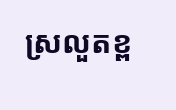ស្រលួតខ្ព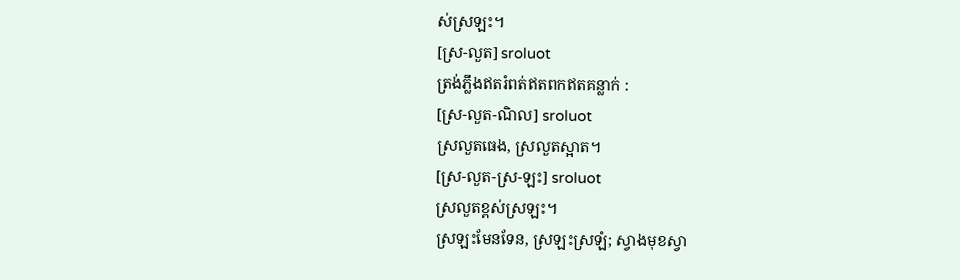ស់ស្រឡះ។
[ស្រ-លួត] sroluot
ត្រង់ភ្លឹងឥតរំពត់ឥតពកឥតគន្លាក់ :
[ស្រ-លួត-ណិល] sroluot
ស្រលួតធេង, ស្រលួតស្អាត។
[ស្រ-លួត-ស្រ-ឡះ] sroluot
ស្រលួតខ្ពស់ស្រឡះ។
ស្រឡះមែនទែន, ស្រឡះស្រឡំ; ស្វាងមុខស្វា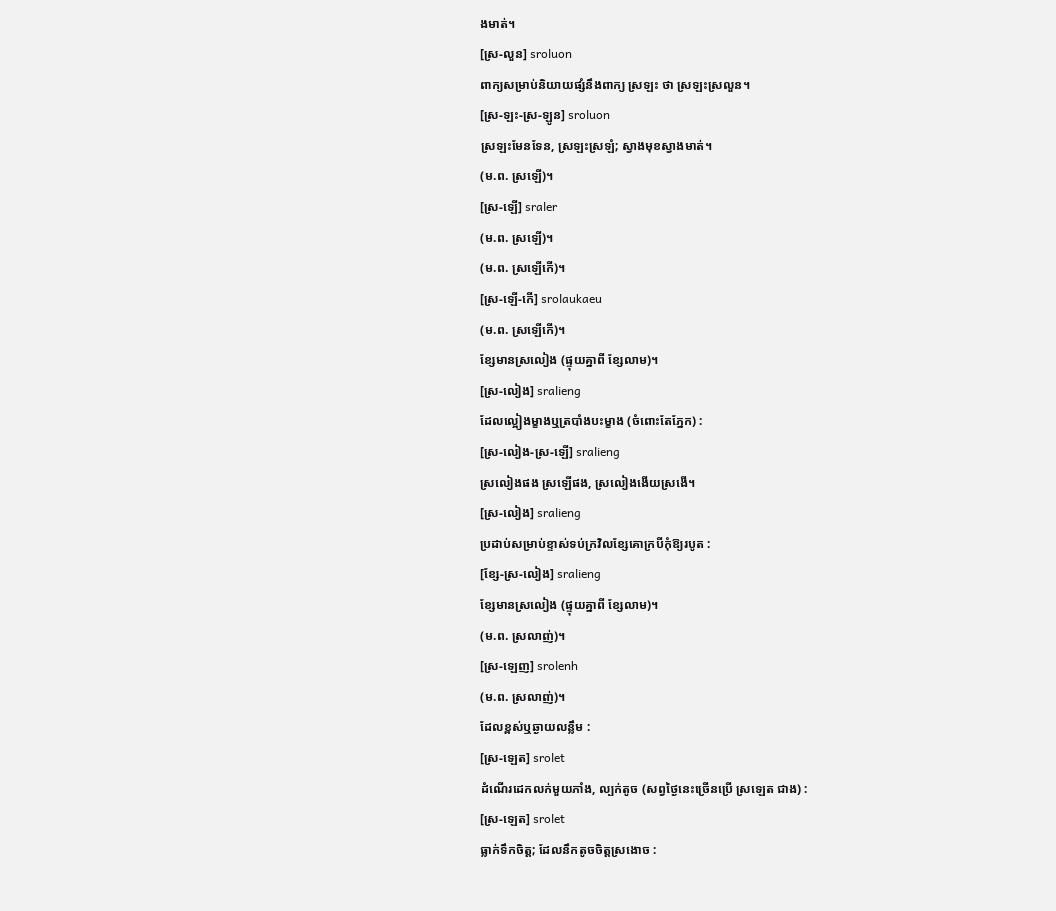ងមាត់។
[ស្រ-លួន] sroluon
ពាក្យសម្រាប់និយាយផ្សំនឹងពាក្យ ស្រឡះ ថា ស្រឡះស្រលួន។
[ស្រ-ឡះ-ស្រ-ឡូន] sroluon
ស្រឡះមែនទែន, ស្រឡះស្រឡំ; ស្វាងមុខស្វាងមាត់។
(ម.ព. ស្រឡើ)។
[ស្រ-ឡើ] sraler
(ម.ព. ស្រឡើ)។
(ម.ព. ស្រឡើកើ)។
[ស្រ-ឡើ-កើ] srolaukaeu
(ម.ព. ស្រឡើកើ)។
ខ្សែមានស្រលៀង (ផ្ទុយគ្នាពី ខ្សែលាម)។
[ស្រ-លៀង] sralieng
ដែលល្អៀងម្ខាងឬត្របាំងបះម្ខាង (ចំពោះតែភ្នែក) :
[ស្រ-លៀង-ស្រ-ឡើ] sralieng
ស្រលៀងផង ស្រឡើផង, ស្រលៀងងើយស្រងើ។
[ស្រ-លៀង] sralieng
ប្រដាប់សម្រាប់ខ្ទាស់ទប់ក្រវិលខ្សែគោក្របីកុំឱ្យរបូត :
[ខ្សែ-ស្រ-លៀង] sralieng
ខ្សែមានស្រលៀង (ផ្ទុយគ្នាពី ខ្សែលាម)។
(ម.ព. ស្រលាញ់)។
[ស្រ-ឡេញ] srolenh
(ម.ព. ស្រលាញ់)។
ដែលខ្ពស់ឬឆ្ងាយលន្លឹម :
[ស្រ-ឡេត] srolet
ដំណើរដេកលក់មួយភាំង, ល្បក់តូច (សព្វថ្ងៃនេះច្រើនប្រើ ស្រឡេត ជាង) :
[ស្រ-ឡេត] srolet
ធ្លាក់ទឹកចិត្ត; ដែលនឹកតូចចិត្តស្រងោច :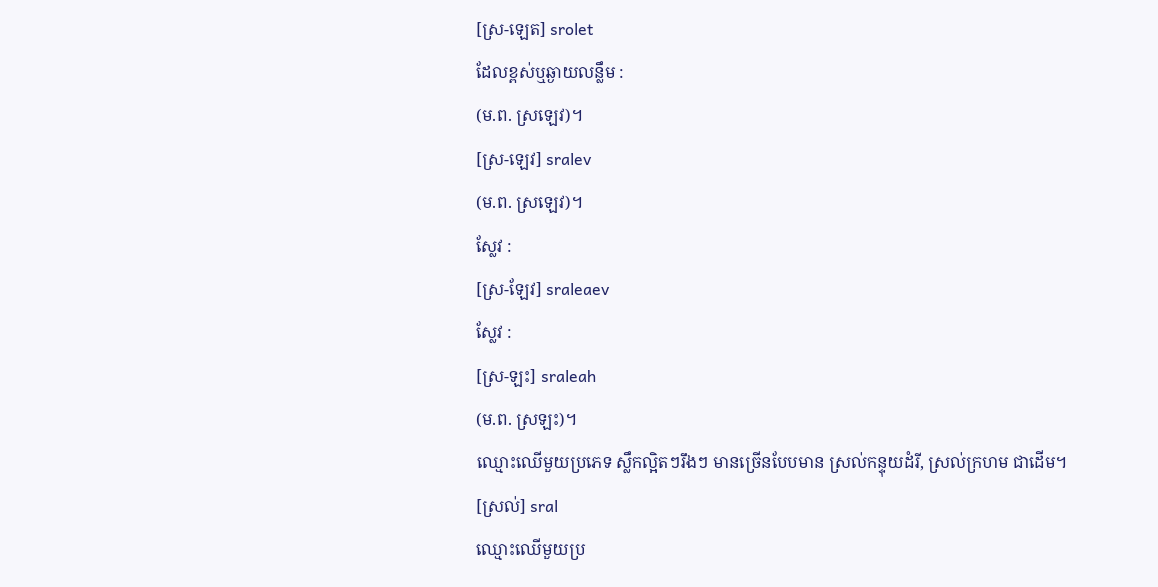[ស្រ-ឡេត] srolet
ដែលខ្ពស់ឬឆ្ងាយលន្លឹម :
(ម.ព. ស្រឡេវ)។
[ស្រ-ឡេវ] sralev
(ម.ព. ស្រឡេវ)។
ស្លែវ :
[ស្រ-ឡែវ] sraleaev
ស្លែវ :
[ស្រ-ឡះ] sraleah
(ម.ព. ស្រឡះ)។
ឈ្មោះឈើមួយប្រភេទ ស្លឹកល្អិតៗរឹងៗ មានច្រើនបែបមាន ស្រល់កន្ទុយដំរី, ស្រល់ក្រហម ជាដើម។
[ស្រល់] sral
ឈ្មោះឈើមួយប្រ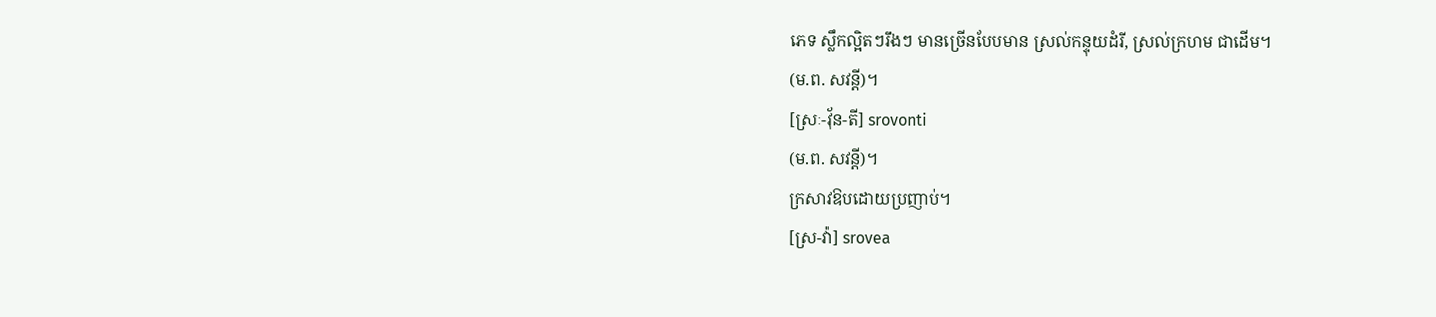ភេទ ស្លឹកល្អិតៗរឹងៗ មានច្រើនបែបមាន ស្រល់កន្ទុយដំរី, ស្រល់ក្រហម ជាដើម។
(ម.ព. សវន្តី)។
[ស្រៈ-វ៉័ន-តី] srovonti
(ម.ព. សវន្តី)។
ក្រសាវឱបដោយប្រញាប់។
[ស្រ-វ៉ា] srovea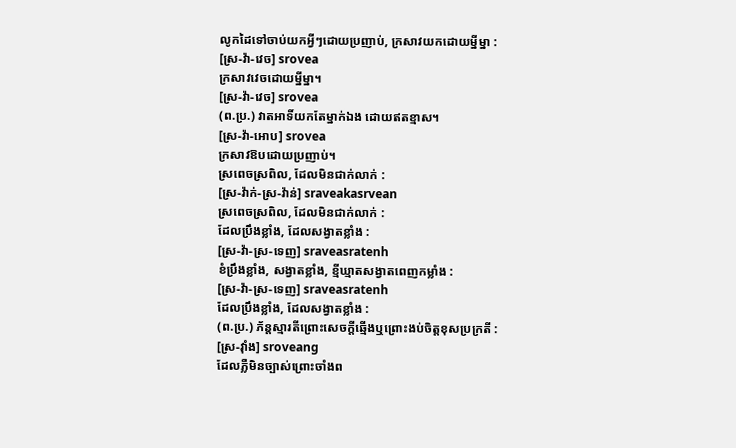លូកដៃទៅចាប់យកអ្វីៗដោយប្រញាប់, ក្រសាវយកដោយម្នីម្នា :
[ស្រ-វ៉ា-វេច] srovea
ក្រសាវវេចដោយម្នីម្នា។
[ស្រ-វ៉ា-វេច] srovea
(ព.ប្រ.) វាតអាទិ៍យកតែម្នាក់ឯង ដោយឥតខ្មាស។
[ស្រ-វ៉ា-អោប] srovea
ក្រសាវឱបដោយប្រញាប់។
ស្រពេចស្រពិល, ដែលមិនជាក់លាក់ :
[ស្រ-វ៉ាក់-ស្រ-វ៉ាន់] sraveakasrvean
ស្រពេចស្រពិល, ដែលមិនជាក់លាក់ :
ដែលប្រឹងខ្លាំង, ដែលសង្វាតខ្លាំង :
[ស្រ-វ៉ា-ស្រ-ទេញ] sraveasratenh
ខំប្រឹងខ្លាំង, សង្វាតខ្លាំង, ខ្មីឃ្មាតសង្វាតពេញកម្លាំង :
[ស្រ-វ៉ា-ស្រ-ទេញ] sraveasratenh
ដែលប្រឹងខ្លាំង, ដែលសង្វាតខ្លាំង :
(ព.ប្រ.) ភ័ន្តស្មារតីព្រោះសេចក្ដីឆ្មើងឬព្រោះងប់ចិត្តខុសប្រក្រតី :
[ស្រ-វ៉ាំង] sroveang
ដែលភ្លឺមិនច្បាស់ព្រោះចាំងព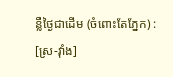ន្លឺថ្ងៃជាដើម (ចំពោះតែភ្នែក) :
[ស្រ-វ៉ាំង]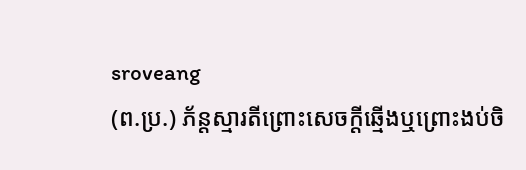sroveang
(ព.ប្រ.) ភ័ន្តស្មារតីព្រោះសេចក្ដីឆ្មើងឬព្រោះងប់ចិ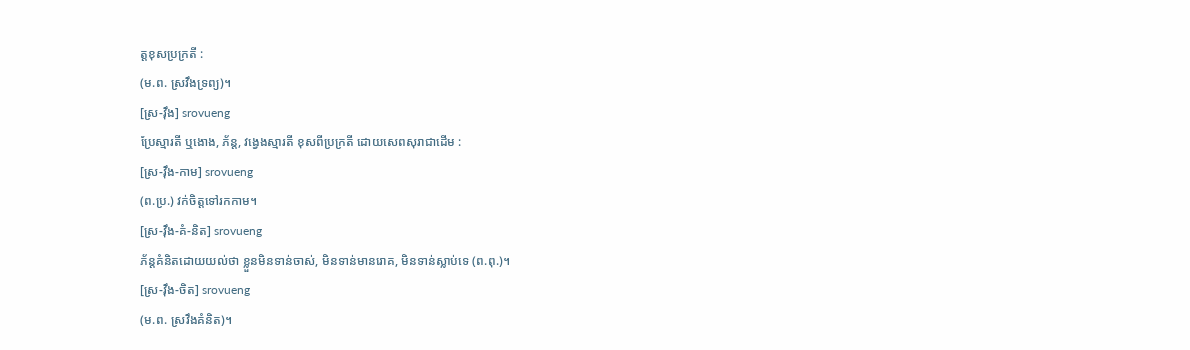ត្តខុសប្រក្រតី :
(ម.ព. ស្រវឹងទ្រព្យ)។
[ស្រ-វ៉ឹង] srovueng
ប្រែស្មារតី ឬងោង, ភ័ន្ត, វង្វេងស្មារតី ខុសពីប្រក្រតី ដោយសេពសុរាជាដើម :
[ស្រ-វ៉ឹង-កាម] srovueng
(ព.ប្រ.) វក់ចិត្តទៅរកកាម។
[ស្រ-វ៉ឹង-គំ-និត] srovueng
ភ័ន្តគំនិតដោយយល់ថា ខ្លួនមិនទាន់ចាស់, មិនទាន់មានរោគ, មិនទាន់ស្លាប់ទេ (ព.ពុ.)។
[ស្រ-វ៉ឹង-ចិត] srovueng
(ម.ព. ស្រវឹងគំនិត)។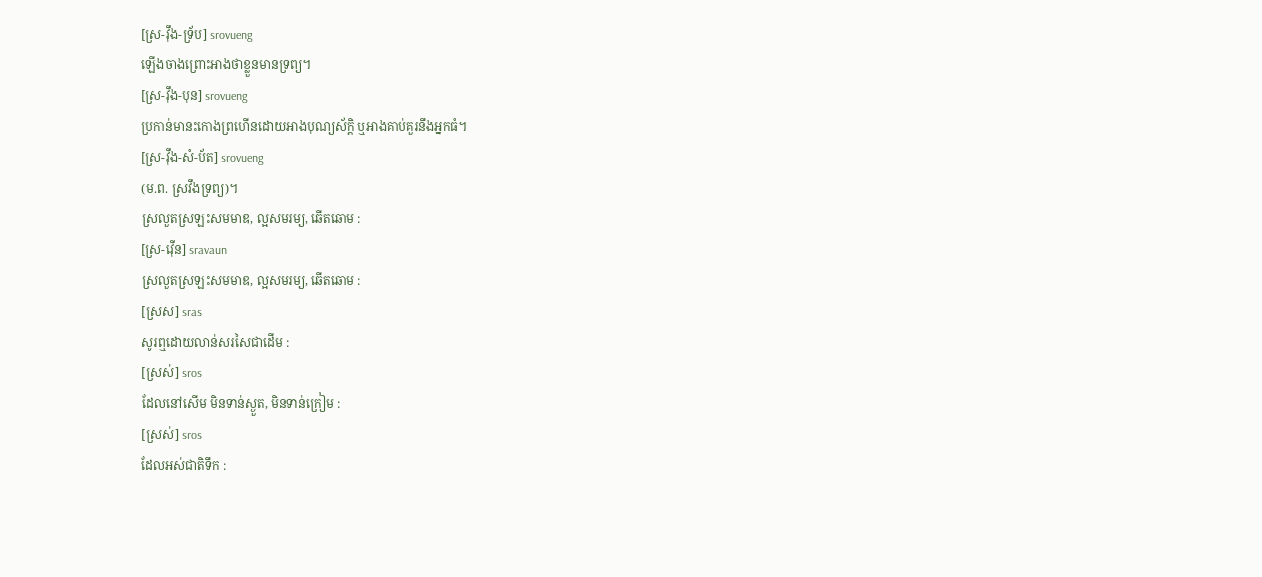[ស្រ-វ៉ឹង-ទ្រ័ប] srovueng
ឡើងចាងព្រោះអាងថាខ្លួនមានទ្រព្យ។
[ស្រ-វ៉ឹង-បុន] srovueng
ប្រកាន់មានះកោងព្រហើនដោយអាងបុណ្យស័ក្ដិ ឬអាងគាប់គួរនឹងអ្នកធំ។
[ស្រ-វ៉ឹង-សំ-ប័ត] srovueng
(ម.ព. ស្រវឹងទ្រព្យ)។
ស្រលួតស្រឡះសមមាឌ, ល្អសមរម្យ, ឆើតឆោម :
[ស្រ-វ៉ើន] sravaun
ស្រលួតស្រឡះសមមាឌ, ល្អសមរម្យ, ឆើតឆោម :
[ស្រស] sras
សូរឮដោយលាន់សរសៃជាដើម :
[ស្រស់] sros
ដែលនៅសើម មិនទាន់ស្ងួត, មិនទាន់ក្រៀម :
[ស្រស់] sros
ដែលអស់ជាតិទឹក :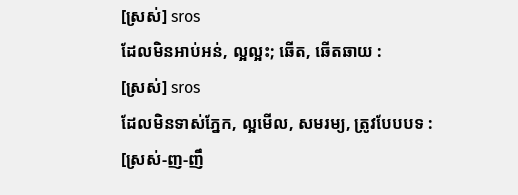[ស្រស់] sros
ដែលមិនអាប់អន់, ល្អល្អះ; ឆើត, ឆើតឆាយ :
[ស្រស់] sros
ដែលមិនទាស់ភ្នែក, ល្អមើល, សមរម្យ, ត្រូវបែបបទ :
[ស្រស់-ញ-ញឹ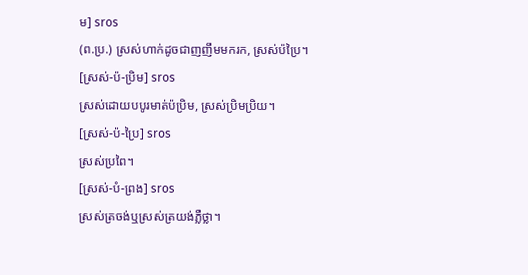ម] sros
(ព.ប្រ.) ស្រស់ហាក់ដូចជាញញឹមមករក, ស្រស់ប៉ប្រៃ។
[ស្រស់-ប៉-ប្រិម] sros
ស្រស់ដោយបបូរមាត់ប៉ប្រិម, ស្រស់ប្រិមប្រិយ។
[ស្រស់-ប៉-ប្រៃ] sros
ស្រស់ប្រពៃ។
[ស្រស់-បំ-ព្រង] sros
ស្រស់ត្រចង់ឬស្រស់ត្រយង់ភ្លឺថ្លា។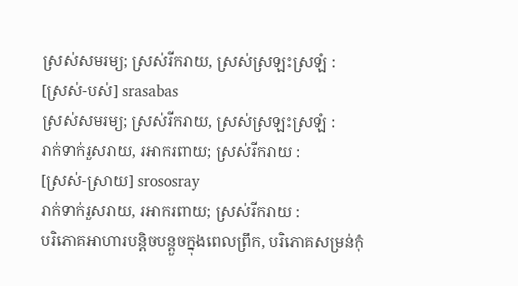ស្រស់សមរម្យ; ស្រស់រីករាយ, ស្រស់ស្រឡះស្រឡំ :
[ស្រស់-បស់] srasabas
ស្រស់សមរម្យ; ស្រស់រីករាយ, ស្រស់ស្រឡះស្រឡំ :
រាក់ទាក់រួសរាយ, រអាករពាយ; ស្រស់រីករាយ :
[ស្រស់-ស្រាយ] srososray
រាក់ទាក់រួសរាយ, រអាករពាយ; ស្រស់រីករាយ :
បរិភោគអាហារបន្តិចបន្តួចក្នុងពេលព្រឹក, បរិភោគសម្រន់កុំ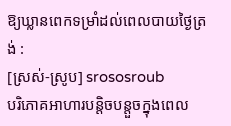ឱ្យឃ្លានពេកទម្រាំដល់ពេលបាយថ្ងៃត្រង់ :
[ស្រស់-ស្រូប] srososroub
បរិភោគអាហារបន្តិចបន្តួចក្នុងពេល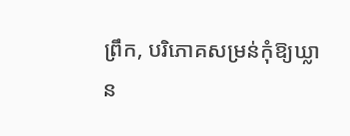ព្រឹក, បរិភោគសម្រន់កុំឱ្យឃ្លាន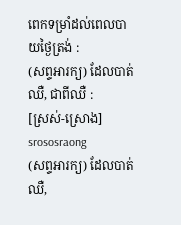ពេកទម្រាំដល់ពេលបាយថ្ងៃត្រង់ :
(សព្ទអារក្យ) ដែលបាត់ឈឺ, ជាពីឈឺ :
[ស្រស់-ស្រោង] srososraong
(សព្ទអារក្យ) ដែលបាត់ឈឺ,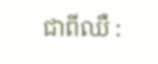ជាពីឈឺ :